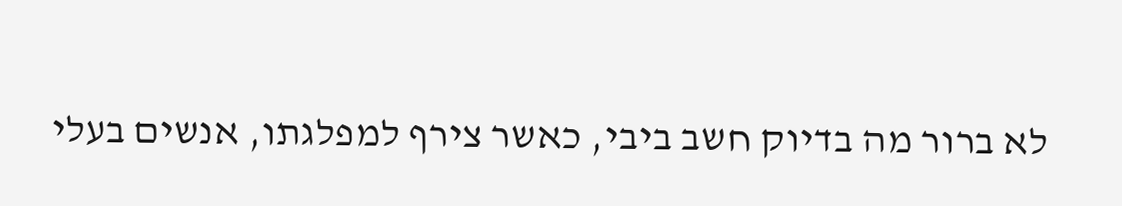לא ברור מה בדיוק חשב ביבי, כאשר צירף למפלגתו, אנשים בעלי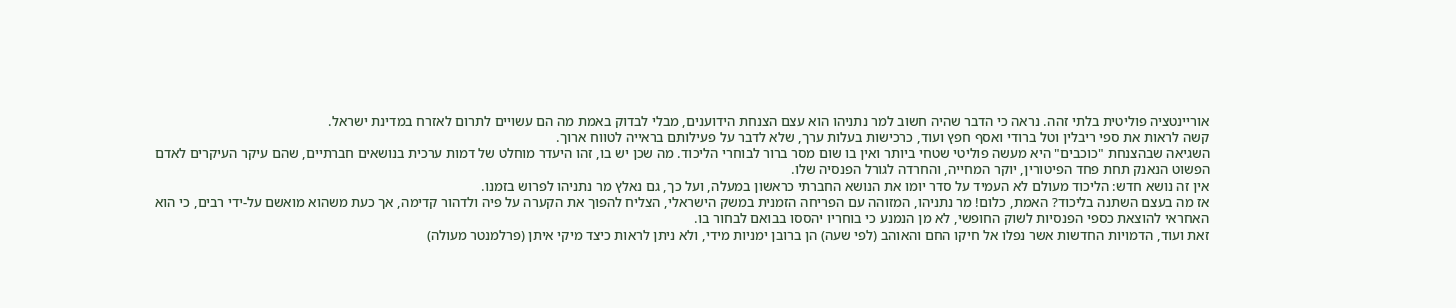אוריינטציה פוליטית בלתי זהה. נראה כי הדבר שהיה חשוב למר נתניהו הוא עצם הצנחת הידוענים, מבלי לבדוק באמת מה הם עשויים לתרום לאזרח במדינת ישראל.
קשה לראות את ספי ריבלין וטל ברודי ואסף חפץ ועוד, כרכישות בעלות ערך, שלא לדבר על פעילותם בראייה לטווח ארוך.
השגיאה שבהצנחת "כוכבים" היא מעשה פוליטי שטחי ביותר ואין בו שום מסר ברור לבוחרי הליכוד. מה שכן יש בו, זהו היעדר מוחלט של דמות ערכית בנושאים חברתיים, שהם עיקר העיקרים לאדם הפשוט הנאנק תחת פחד הפיטורין, יוקר המחייה, והחרדה לגורל הפנסיה שלו.
אין זה נושא חדש: הליכוד מעולם לא העמיד על סדר יומו את הנושא החברתי כראשון במעלה, ועל כך, גם נאלץ מר נתניהו לפרוש בזמנו.
אז מה בעצם השתנה בליכוד? האמת, כלום! מר נתניהו, המזוהה עם הפריחה הזמנית במשק הישראלי, הצליח להפוך את הקערה על פיה ולדהור קדימה, אך כעת משהוא מואשם על-ידי רבים, כי הוא האחראי להוצאת כספי הפנסיות לשוק החופשי, לא מן הנמנע כי בוחריו יהססו בבואם לבחור בו.
זאת ועוד, הדמויות החדשות אשר נפלו אל חיקו החם והאוהב (לפי שעה) הן ברובן ימניות מידי, ולא ניתן לראות כיצד מיקי איתן (פרלמנטר מעולה)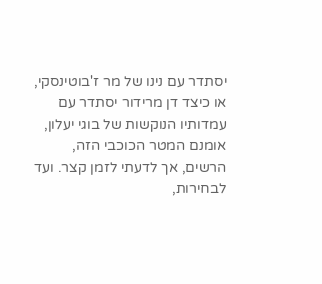יסתדר עם נינו של מר ז'בוטינסקי, או כיצד דן מרידור יסתדר עם עמדותיו הנוקשות של בוגי יעלון, אומנם המטר הכוכבי הזה, הרשים, אך לדעתי לזמן קצר. ועד לבחירות,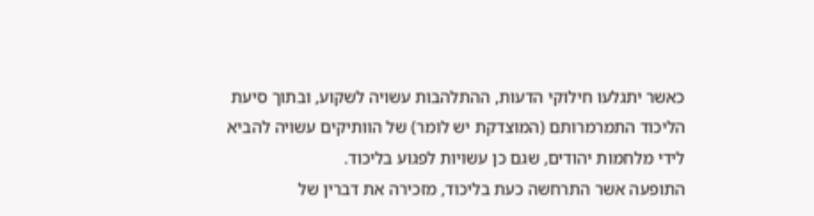כאשר יתגלעו חילוקי הדעות, ההתלהבות עשויה לשקוע, ובתוך סיעת הליכוד התמרמרותם (המוצדקת יש לומר) של הוותיקים עשויה להביא לידי מלחמות יהודים, שגם כן עשויות לפגוע בליכוד.
התופעה אשר התרחשה כעת בליכוד, מזכירה את דברין של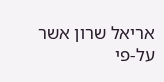אריאל שרון אשר על-פי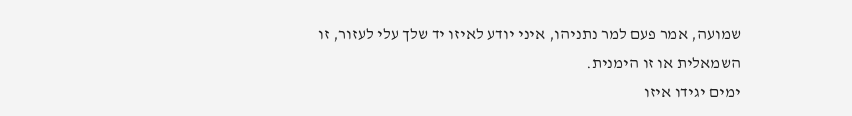שמועה, אמר פעם למר נתניהו, איני יודע לאיזו יד שלך עלי לעזור, זו השמאלית או זו הימנית.
ימים יגידו איזו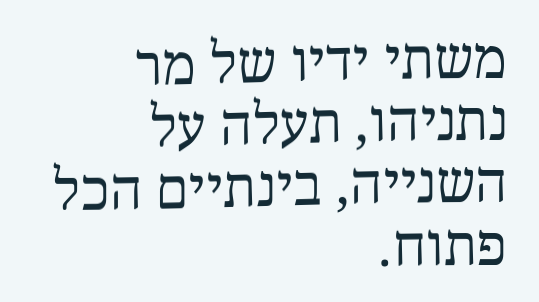משתי ידיו של מר נתניהו, תעלה על השנייה, בינתיים הכל פתוח.